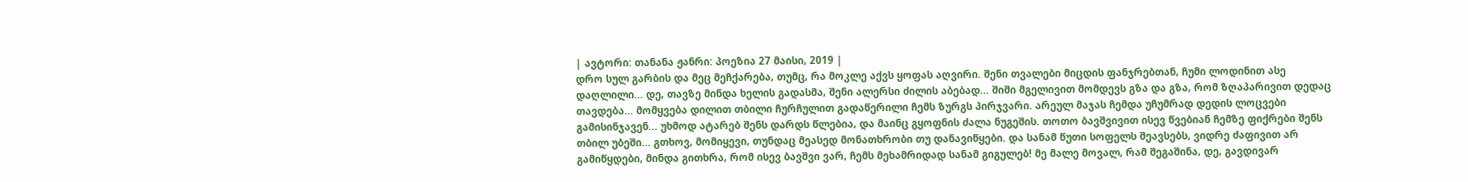| ავტორი: თანანა ჟანრი: პოეზია 27 მაისი, 2019 |
დრო სულ გარბის და მეც მეჩქარება, თუმც, რა მოკლე აქვს ყოფას აღვირი. შენი თვალები მიცდის ფანჯრებთან, ჩუმი ლოდინით ასე დაღლილი... დე, თავზე მინდა ხელის გადასმა, შენი ალერსი ძილის აბებად... შიში მგელივით მომდევს გზა და გზა, რომ ზღაპარივით დედაც თავდება... მომყვება დილით თბილი ჩურჩულით გადაწერილი ჩემს ზურგს პირჯვარი. არეულ მაჯას ჩემდა უჩუმრად დედის ლოცვები გამისინჯავენ... უხმოდ ატარებ შენს დარდს წლებია, და მაინც გყოფნის ძალა ნუგეშის. თოთო ბავშვივით ისევ წვებიან ჩემზე ფიქრები შენს თბილ უბეში... გთხოვ, მომიყევი, თუნდაც მეასედ მონათხრობი თუ დანავიწყები. და სანამ წუთი სოფელს შეავსებს, ვიდრე ძაფივით არ გამიწყდები, მინდა გითხრა, რომ ისევ ბავშვი ვარ, ჩემს მეხამრიდად სანამ გიგულებ! მე მალე მოვალ, რამ შეგაშინა, დე, გავდივარ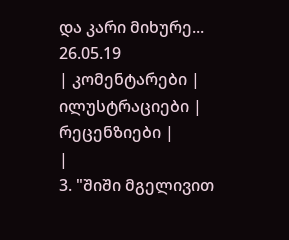და კარი მიხურე... 26.05.19
| კომენტარები |
ილუსტრაციები |
რეცენზიები |
|
3. "შიში მგელივით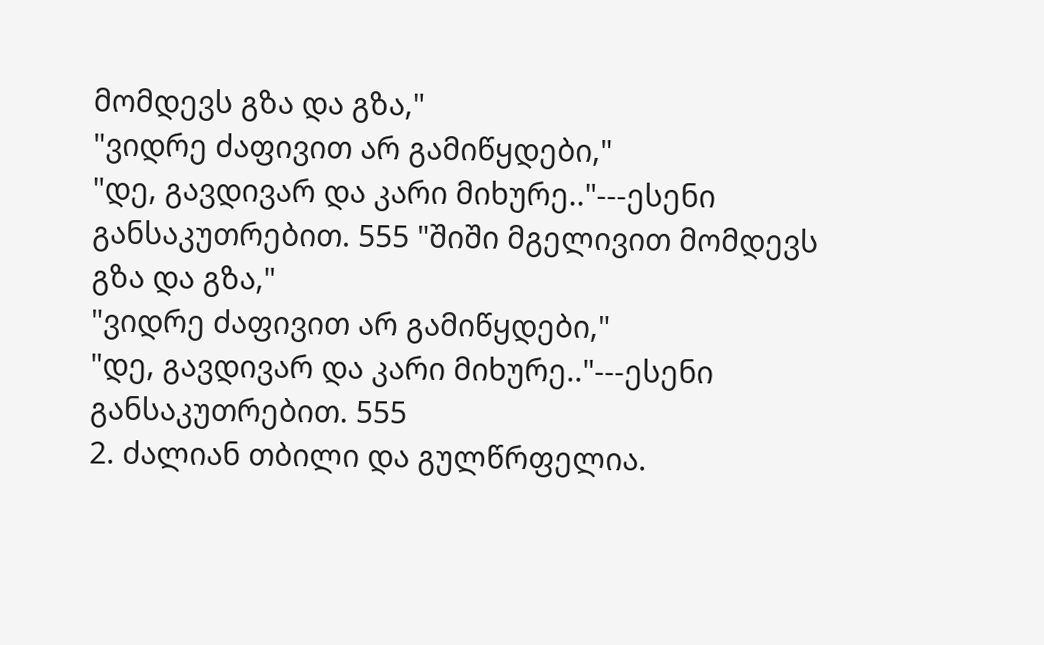მომდევს გზა და გზა,"
"ვიდრე ძაფივით არ გამიწყდები,"
"დე, გავდივარ და კარი მიხურე.."---ესენი განსაკუთრებით. 555 "შიში მგელივით მომდევს გზა და გზა,"
"ვიდრე ძაფივით არ გამიწყდები,"
"დე, გავდივარ და კარი მიხურე.."---ესენი განსაკუთრებით. 555
2. ძალიან თბილი და გულწრფელია.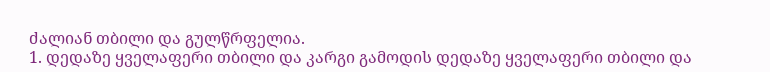ძალიან თბილი და გულწრფელია.
1. დედაზე ყველაფერი თბილი და კარგი გამოდის დედაზე ყველაფერი თბილი და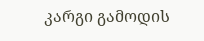კარგი გამოდის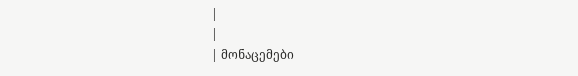|
|
| მონაცემები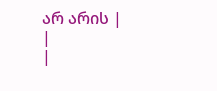არ არის |
|
|